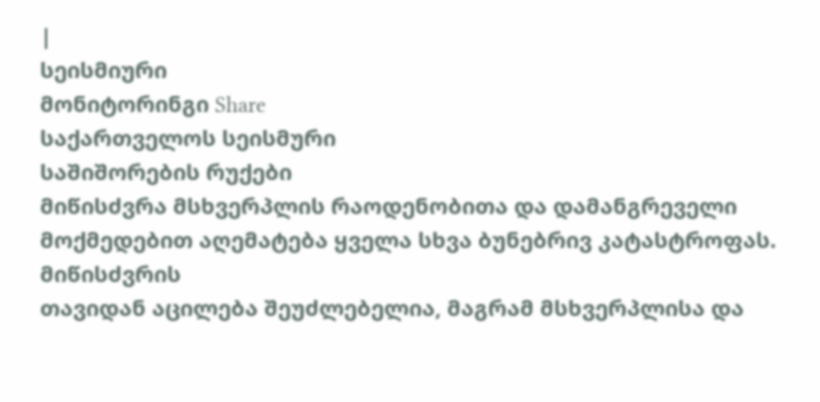|
სეისმიური
მონიტორინგი Share
საქართველოს სეისმური
საშიშორების რუქები
მიწისძვრა მსხვერპლის რაოდენობითა და დამანგრეველი
მოქმედებით აღემატება ყველა სხვა ბუნებრივ კატასტროფას. მიწისძვრის
თავიდან აცილება შეუძლებელია, მაგრამ მსხვერპლისა და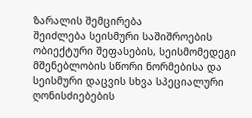ზარალის შემცირება
შეიძლება სეისმური საშიშროების ობიექტური შეფასების, სეისმომედეგი
მშენებლობის სწორი ნორმებისა და სეისმური დაცვის სხვა სპეციალური
ღონისძიებების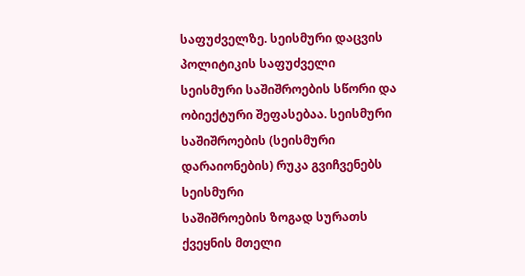საფუძველზე. სეისმური დაცვის პოლიტიკის საფუძველი
სეისმური საშიშროების სწორი და ობიექტური შეფასებაა. სეისმური
საშიშროების (სეისმური დარაიონების) რუკა გვიჩვენებს სეისმური
საშიშროების ზოგად სურათს ქვეყნის მთელი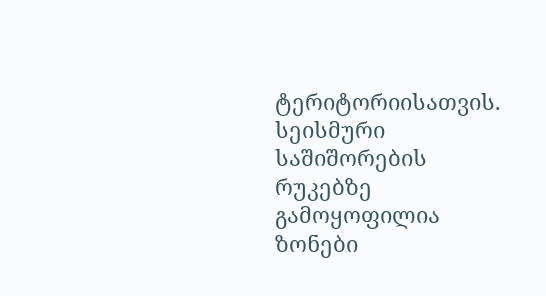ტერიტორიისათვის.
სეისმური საშიშორების რუკებზე გამოყოფილია ზონები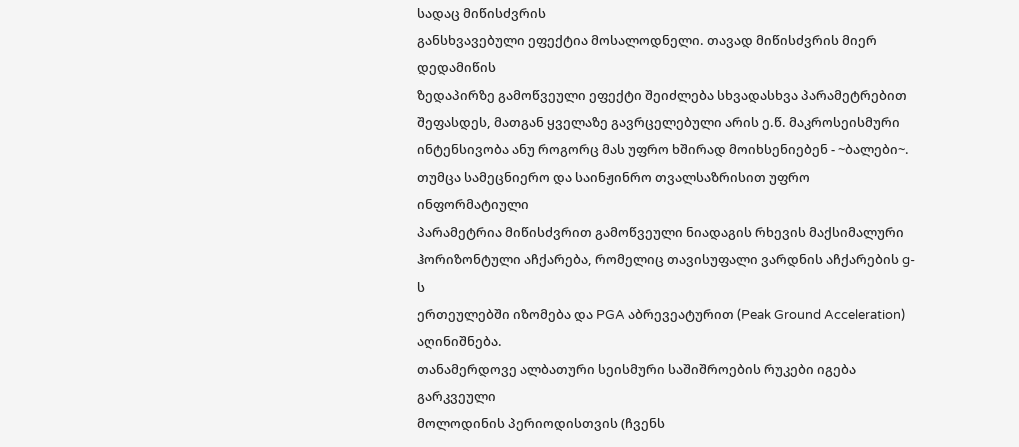სადაც მიწისძვრის
განსხვავებული ეფექტია მოსალოდნელი. თავად მიწისძვრის მიერ დედამიწის
ზედაპირზე გამოწვეული ეფექტი შეიძლება სხვადასხვა პარამეტრებით
შეფასდეს, მათგან ყველაზე გავრცელებული არის ე.წ. მაკროსეისმური
ინტენსივობა ანუ როგორც მას უფრო ხშირად მოიხსენიებენ - ~ბალები~.
თუმცა სამეცნიერო და საინჟინრო თვალსაზრისით უფრო ინფორმატიული
პარამეტრია მიწისძვრით გამოწვეული ნიადაგის რხევის მაქსიმალური
ჰორიზონტული აჩქარება, რომელიც თავისუფალი ვარდნის აჩქარების g-ს
ერთეულებში იზომება და PGA აბრევეატურით (Peak Ground Acceleration)
აღინიშნება.
თანამერდოვე ალბათური სეისმური საშიშროების რუკები იგება გარკვეული
მოლოდინის პერიოდისთვის (ჩვენს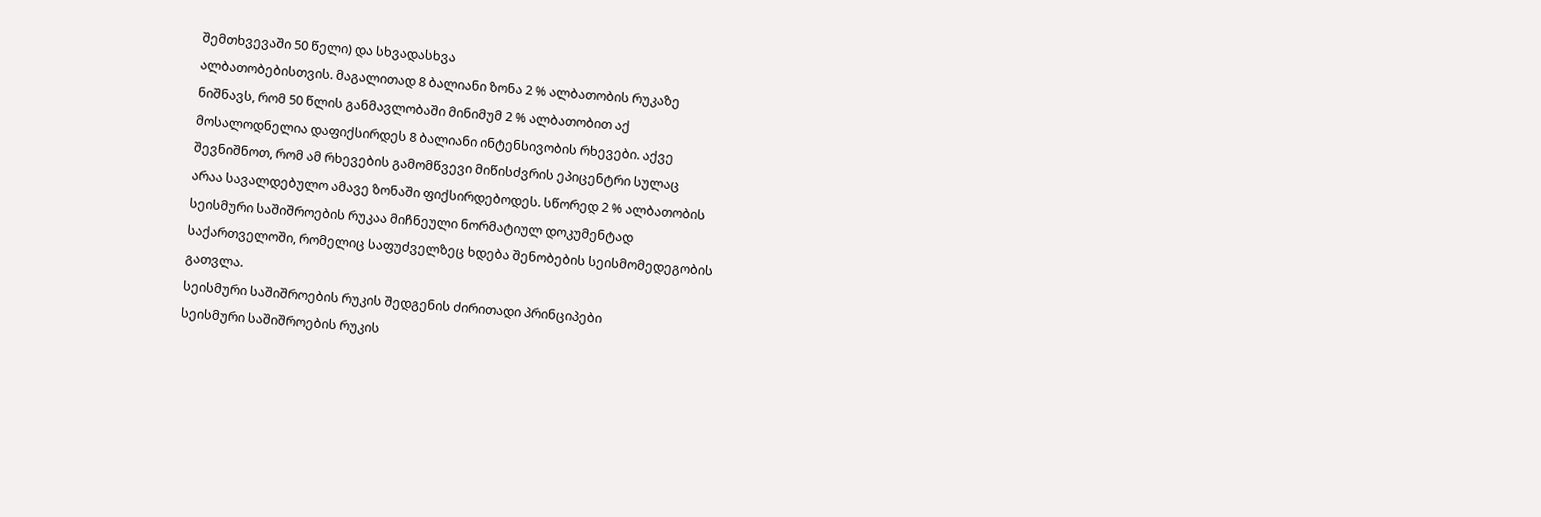შემთხვევაში 50 წელი) და სხვადასხვა
ალბათობებისთვის. მაგალითად 8 ბალიანი ზონა 2 % ალბათობის რუკაზე
ნიშნავს, რომ 50 წლის განმავლობაში მინიმუმ 2 % ალბათობით აქ
მოსალოდნელია დაფიქსირდეს 8 ბალიანი ინტენსივობის რხევები. აქვე
შევნიშნოთ, რომ ამ რხევების გამომწვევი მიწისძვრის ეპიცენტრი სულაც
არაა სავალდებულო ამავე ზონაში ფიქსირდებოდეს. სწორედ 2 % ალბათობის
სეისმური საშიშროების რუკაა მიჩნეული ნორმატიულ დოკუმენტად
საქართველოში, რომელიც საფუძველზეც ხდება შენობების სეისმომედეგობის
გათვლა.
სეისმური საშიშროების რუკის შედგენის ძირითადი პრინციპები
სეისმური საშიშროების რუკის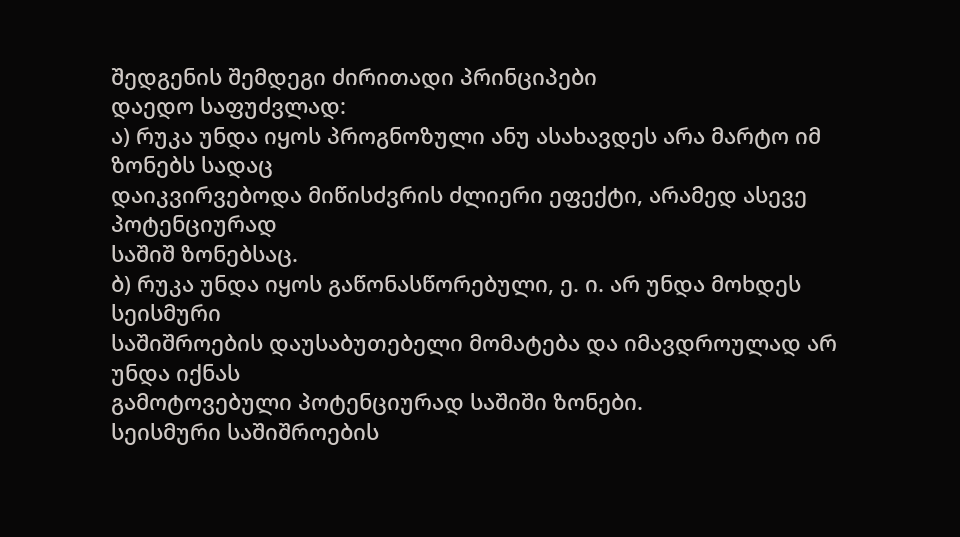შედგენის შემდეგი ძირითადი პრინციპები
დაედო საფუძვლად:
ა) რუკა უნდა იყოს პროგნოზული ანუ ასახავდეს არა მარტო იმ ზონებს სადაც
დაიკვირვებოდა მიწისძვრის ძლიერი ეფექტი, არამედ ასევე პოტენციურად
საშიშ ზონებსაც.
ბ) რუკა უნდა იყოს გაწონასწორებული, ე. ი. არ უნდა მოხდეს სეისმური
საშიშროების დაუსაბუთებელი მომატება და იმავდროულად არ უნდა იქნას
გამოტოვებული პოტენციურად საშიში ზონები.
სეისმური საშიშროების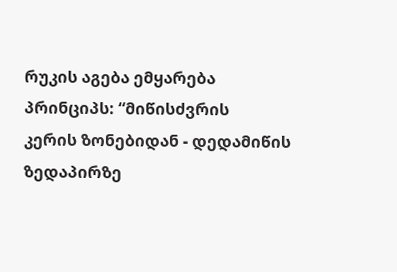რუკის აგება ემყარება პრინციპს: “მიწისძვრის
კერის ზონებიდან - დედამიწის ზედაპირზე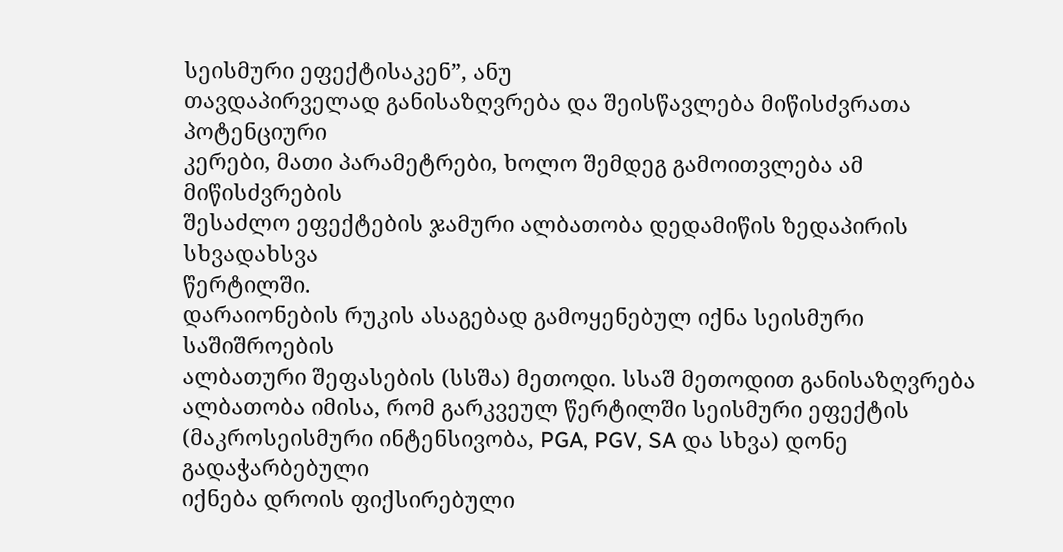სეისმური ეფექტისაკენ”, ანუ
თავდაპირველად განისაზღვრება და შეისწავლება მიწისძვრათა პოტენციური
კერები, მათი პარამეტრები, ხოლო შემდეგ გამოითვლება ამ მიწისძვრების
შესაძლო ეფექტების ჯამური ალბათობა დედამიწის ზედაპირის სხვადახსვა
წერტილში.
დარაიონების რუკის ასაგებად გამოყენებულ იქნა სეისმური საშიშროების
ალბათური შეფასების (სსშა) მეთოდი. სსაშ მეთოდით განისაზღვრება
ალბათობა იმისა, რომ გარკვეულ წერტილში სეისმური ეფექტის
(მაკროსეისმური ინტენსივობა, PGA, PGV, SA და სხვა) დონე გადაჭარბებული
იქნება დროის ფიქსირებული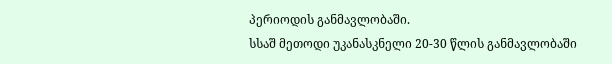პერიოდის განმავლობაში.
სსაშ მეთოდი უკანასკნელი 20-30 წლის განმავლობაში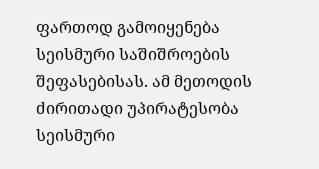ფართოდ გამოიყენება
სეისმური საშიშროების შეფასებისას. ამ მეთოდის ძირითადი უპირატესობა
სეისმური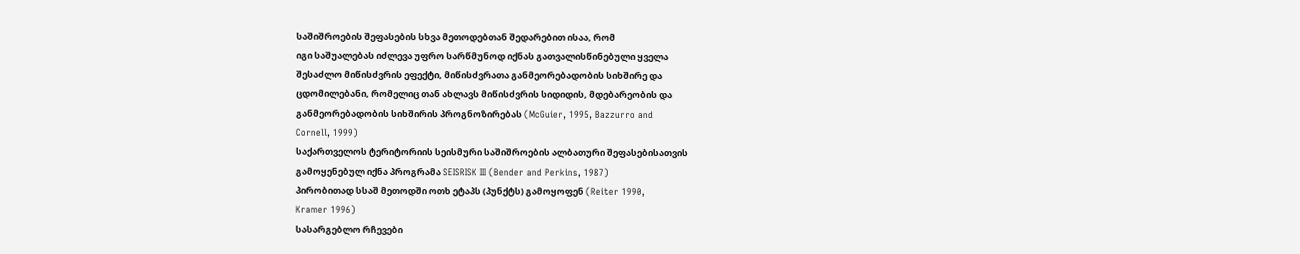საშიშროების შეფასების სხვა მეთოდებთან შედარებით ისაა, რომ
იგი საშუალებას იძლევა უფრო სარწმუნოდ იქნას გათვალისწინებული ყველა
შესაძლო მიწისძვრის ეფექტი, მიწისძვრათა განმეორებადობის სიხშირე და
ცდომილებანი, რომელიც თან ახლავს მიწისძვრის სიდიდის, მდებარეობის და
განმეორებადობის სიხშირის პროგნოზირებას (McGuier, 1995, Bazzurro and
Cornell, 1999)
საქართველოს ტერიტორიის სეისმური საშიშროების ალბათური შეფასებისათვის
გამოყენებულ იქნა პროგრამა SEISRISK III (Bender and Perkins, 1987)
პირობითად სსაშ მეთოდში ოთხ ეტაპს (პუნქტს) გამოყოფენ (Reiter 1990,
Kramer 1996)
სასარგებლო რჩევები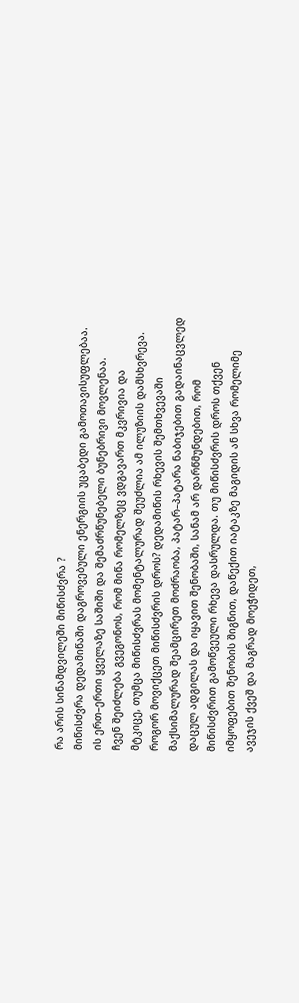რა არის სინამდვილეში მიწისძვრა ?
მიწისძვრა დედამიწაში დაგროვებული ენერგიის უცაბედი გამოთავისუფლებაა.
ის ერთ–ერთი ყველაზე საშიში და შემაძრწუნებელი ბუნებრივი მოვლენაა.
ჩვენ შეიძლება გვეგონოს, რომ მიწა რომელზეც ვდგავართ მკვრივია და
მტკიცე, თუმცა მიწისძვრას მომენტალურად შეუძლია ამ ილუზიის დამსხვრევა.
როგორ მოვიქცეთ მიწისძვრის დროს? დედამიწის რხევის შემთხვევაში
მაქსიმალურად შეამცირეთ მოძრაობა, პატარ–პატარა ნაბიჯებით გადაინაცვლედ
დაცულ ადგილას და იყავით შენობაში, სანამ არ დარწმუნდებით, რომ
მიწისძვრით გამოწვეული რხევა დასრულდა. თუ მიწისძვრის დროს თქვენ
იმყოფებით შენობის შიგნით, დაწექით იატაკზე მაგიდის ან სხვა რომელიმე
ავეჯის ქვეშ და მაგრად მოეჭიდეთ,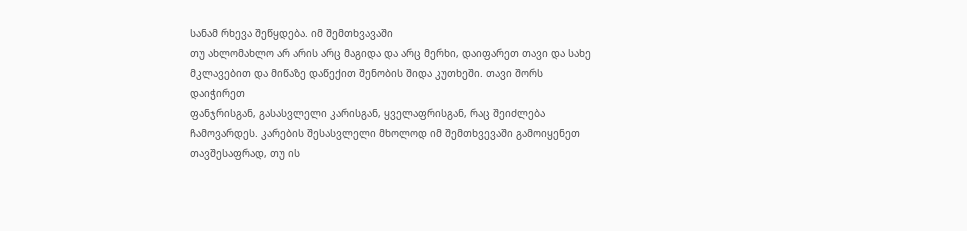სანამ რხევა შეწყდება. იმ შემთხვავაში
თუ ახლომახლო არ არის არც მაგიდა და არც მერხი, დაიფარეთ თავი და სახე
მკლავებით და მიწაზე დაწექით შენობის შიდა კუთხეში. თავი შორს დაიჭირეთ
ფანჯრისგან, გასასვლელი კარისგან, ყველაფრისგან, რაც შეიძლება
ჩამოვარდეს. კარების შესასვლელი მხოლოდ იმ შემთხვევაში გამოიყენეთ
თავშესაფრად, თუ ის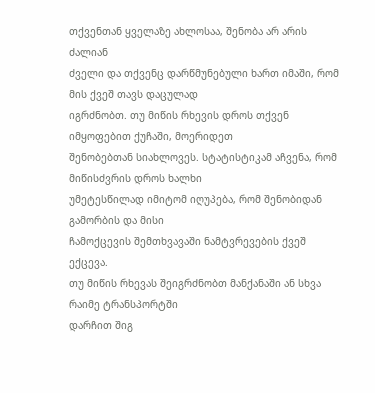თქვენთან ყველაზე ახლოსაა, შენობა არ არის ძალიან
ძველი და თქვენც დარწმუნებული ხართ იმაში, რომ მის ქვეშ თავს დაცულად
იგრძნობთ. თუ მიწის რხევის დროს თქვენ იმყოფებით ქუჩაში, მოერიდეთ
შენობებთან სიახლოვეს. სტატისტიკამ აჩვენა, რომ მიწისძვრის დროს ხალხი
უმეტესწილად იმიტომ იღუპება, რომ შენობიდან გამორბის და მისი
ჩამოქცევის შემთხვავაში ნამტვრევების ქვეშ ექცევა.
თუ მიწის რხევას შეიგრძნობთ მანქანაში ან სხვა რაიმე ტრანსპორტში
დარჩით შიგ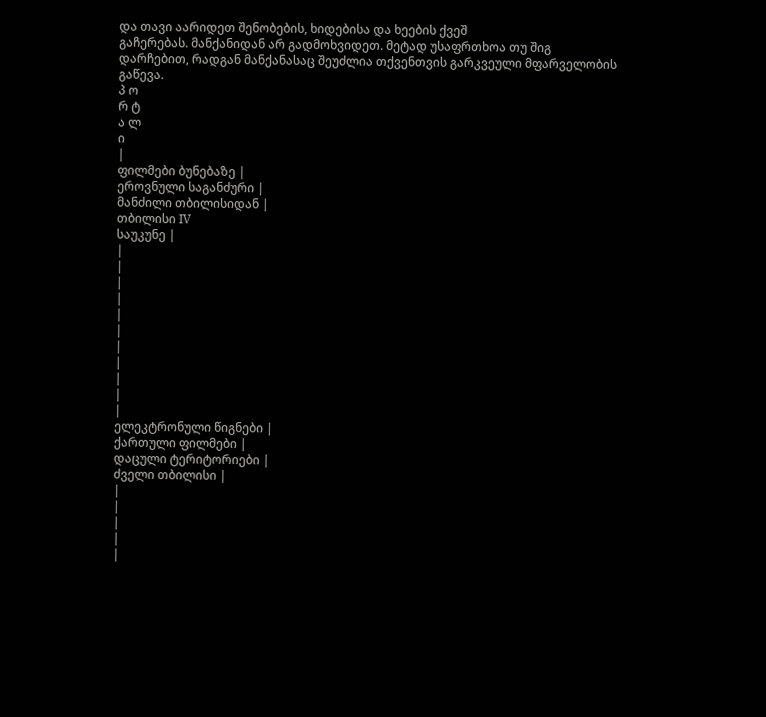და თავი აარიდეთ შენობების, ხიდებისა და ხეების ქვეშ
გაჩერებას. მანქანიდან არ გადმოხვიდეთ. მეტად უსაფრთხოა თუ შიგ
დარჩებით, რადგან მანქანასაც შეუძლია თქვენთვის გარკვეული მფარველობის
გაწევა.
პ ო
რ ტ
ა ლ
ი
|
ფილმები ბუნებაზე |
ეროვნული საგანძური |
მანძილი თბილისიდან |
თბილისი IV
საუკუნე |
|
|
|
|
|
|
|
|
|
|
|
ელეკტრონული წიგნები |
ქართული ფილმები |
დაცული ტერიტორიები |
ძველი თბილისი |
|
|
|
|
|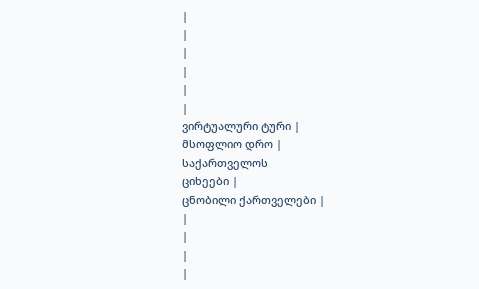|
|
|
|
|
|
ვირტუალური ტური |
მსოფლიო დრო |
საქართველოს
ციხეები |
ცნობილი ქართველები |
|
|
|
|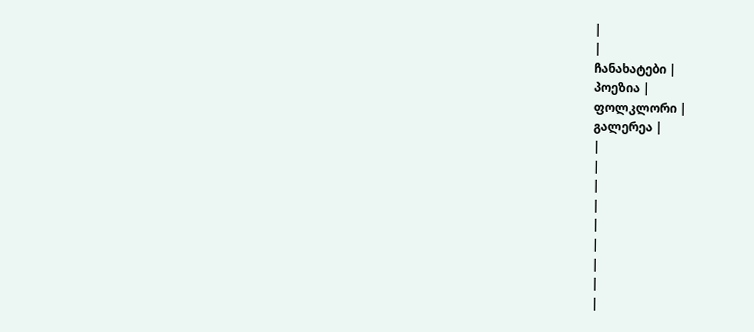|
|
ჩანახატები |
პოეზია |
ფოლკლორი |
გალერეა |
|
|
|
|
|
|
|
|
|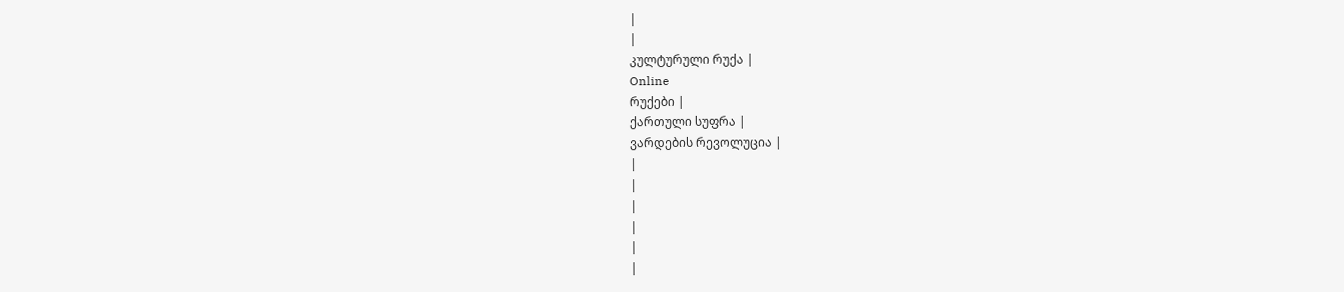|
|
კულტურული რუქა |
Online
რუქები |
ქართული სუფრა |
ვარდების რევოლუცია |
|
|
|
|
|
|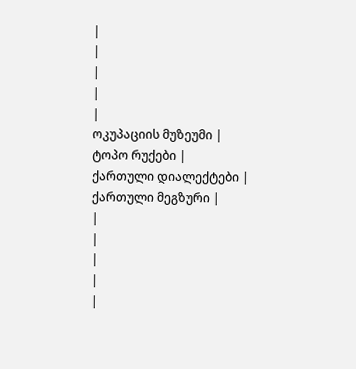|
|
|
|
|
ოკუპაციის მუზეუმი |
ტოპო რუქები |
ქართული დიალექტები |
ქართული მეგზური |
|
|
|
|
|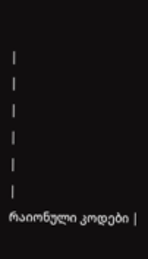|
|
|
|
|
|
რაიონული კოდები |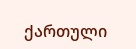ქართული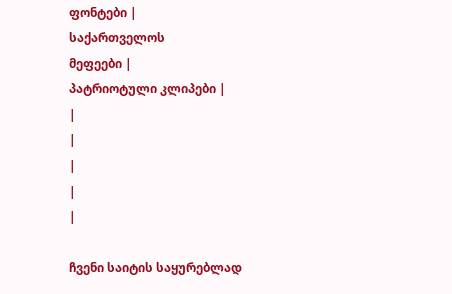ფონტები |
საქართველოს
მეფეები |
პატრიოტული კლიპები |
|
|
|
|
|

ჩვენი საიტის საყურებლად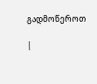გადმოწეროთ

|